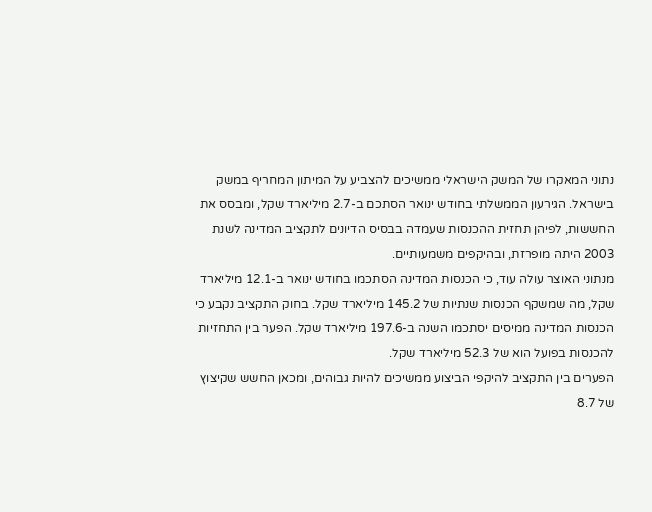נתוני המאקרו של המשק הישראלי ממשיכים להצביע על המיתון המחריף במשק בישראל. הגירעון הממשלתי בחודש ינואר הסתכם ב-2.7 מיליארד שקל, ומבסס את החששות, לפיהן תחזית ההכנסות שעמדה בבסיס הדיונים לתקציב המדינה לשנת 2003 היתה מופרזת, ובהיקפים משמעותיים.
מנתוני האוצר עולה עוד, כי הכנסות המדינה הסתכמו בחודש ינואר ב-12.1 מיליארד שקל, מה שמשקף הכנסות שנתיות של 145.2 מיליארד שקל. בחוק התקציב נקבע כי הכנסות המדינה ממיסים יסתכמו השנה ב-197.6 מיליארד שקל. הפער בין התחזיות להכנסות בפועל הוא של 52.3 מיליארד שקל.
הפערים בין התקציב להיקפי הביצוע ממשיכים להיות גבוהים, ומכאן החשש שקיצוץ של 8.7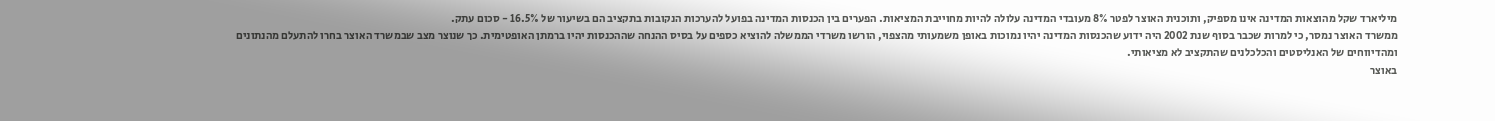מיליארד שקל מהוצאות המדינה אינו מספיק, ותוכנית האוצר לפטר 8% מעובדי המדינה עלולה להיות מחוייבת המציאות. הפערים בין הכנסות המדינה בפועל להערכות הנקובות בתקציב הם בשיעור של 16.5% - סכום עתק.
ממשרד האוצר נמסר, כי למרות שכבר בסוף שנת 2002 היה ידוע שהכנסות המדינה יהיו נמוכות באופן משמעותי מהצפוי, הורשו משרדי הממשלה להוציא כספים על בסיס ההנחה שההכנסות יהיו ברמתן האופטימית. כך שנוצר מצב שבמשרד האוצר בחרו להתעלם מהנתונים ומהדיווחים של האנליסטים והכלכלנים שהתקציב לא מציאותי.
באוצר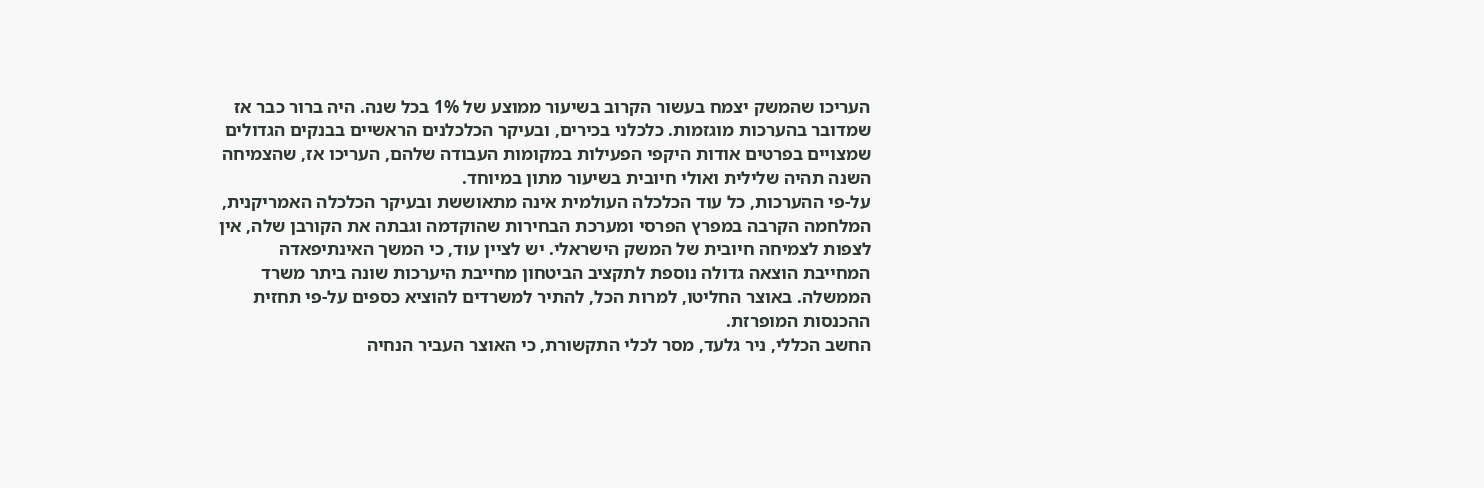העריכו שהמשק יצמח בעשור הקרוב בשיעור ממוצע של 1% בכל שנה. היה ברור כבר אז שמדובר בהערכות מוגזמות. כלכלני בכירים, ובעיקר הכלכלנים הראשיים בבנקים הגדולים שמצויים בפרטים אודות היקפי הפעילות במקומות העבודה שלהם, העריכו אז, שהצמיחה השנה תהיה שלילית ואולי חיובית בשיעור מתון במיוחד.
על-פי ההערכות, כל עוד הכלכלה העולמית אינה מתאוששת ובעיקר הכלכלה האמריקנית, המלחמה הקרבה במפרץ הפרסי ומערכת הבחירות שהוקדמה וגבתה את הקורבן שלה, אין לצפות לצמיחה חיובית של המשק הישראלי. יש לציין עוד, כי המשך האינתיפאדה המחייבת הוצאה גדולה נוספת לתקציב הביטחון מחייבת היערכות שונה ביתר משרד הממשלה. באוצר החליטו, למרות הכל, להתיר למשרדים להוציא כספים על-פי תחזית ההכנסות המופרזת.
החשב הכללי, ניר גלעד, מסר לכלי התקשורת, כי האוצר העביר הנחיה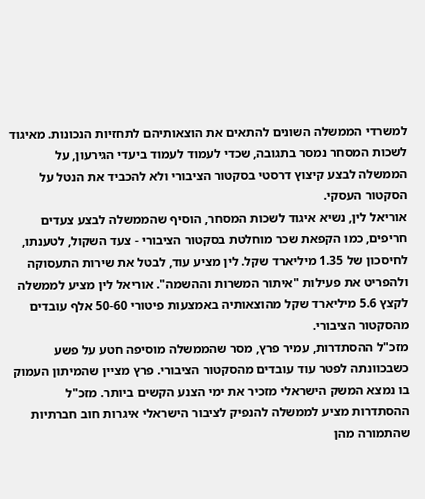למשרדי הממשלה השונים להתאים את הוצאותיהם לתחזיות הנכונות. מאיגוד לשכות המסחר נמסר בתגובה, שכדי לעמוד לעמוד ביעדי הגירעון, על הממשלה לבצע קיצוץ דרסטי בסקטור הציבורי ולא להכביד את הנטל על הסקטור העסקי.
אוריאל לין, נשיא איגוד לשכות המסחר, הוסיף שהממשלה לבצע צעדים חריפים, כמו הקפאת שכר מוחלטת בסקטור הציבורי - צעד השקול, לטענתו, לחיסכון של 1.35 מיליארד שקל. לין מציע עוד, לבטל את שירות התעסוקה ולהפריט את פעילות "איתור המשרות וההשמה". אוריאל לין מציע לממשלה לקצץ 5.6 מיליארד שקל מהוצאותיה באמצעות פיטורי 50-60 אלף עובדים מהסקטור הציבורי.
מזכ"ל ההסתדרות, עמיר פרץ, מסר שהממשלה מוסיפה חטע על פשע כשבכוונתה לפטר עוד עובדים מהסקטור הציבורי. פרץ מציין שהמיתון העמוק בו נמצא המשק הישראלי מזכיר את ימי הצנע הקשים ביותר. מזכ"ל ההסתדרות מציע לממשלה להנפיק לציבור הישראלי איגרות חוב חברתיות שהתמורה מהן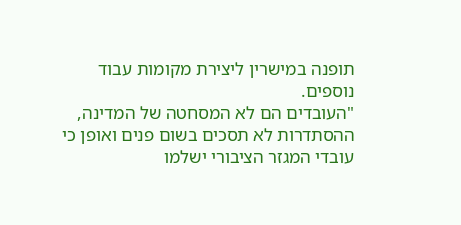תופנה במישרין ליצירת מקומות עבוד נוספים.
"העובדים הם לא המסחטה של המדינה, ההסתדרות לא תסכים בשום פנים ואופן כי עובדי המגזר הציבורי ישלמו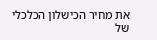את מחיר הכישלון הכלכלי של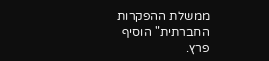ממשלת ההפקרות החברתית" הוסיף פרץ.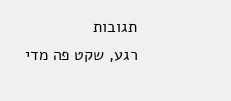תגובות
רגע, שקט פה מדי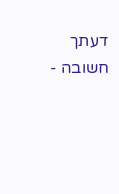דעתך חשובה -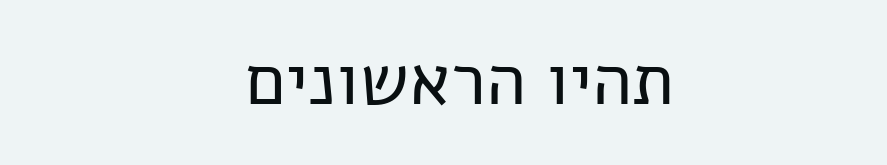תהיו הראשונים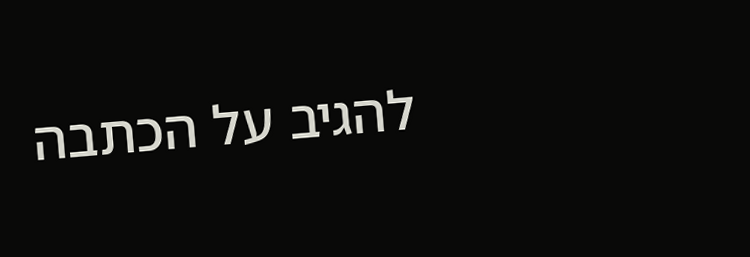להגיב על הכתבה